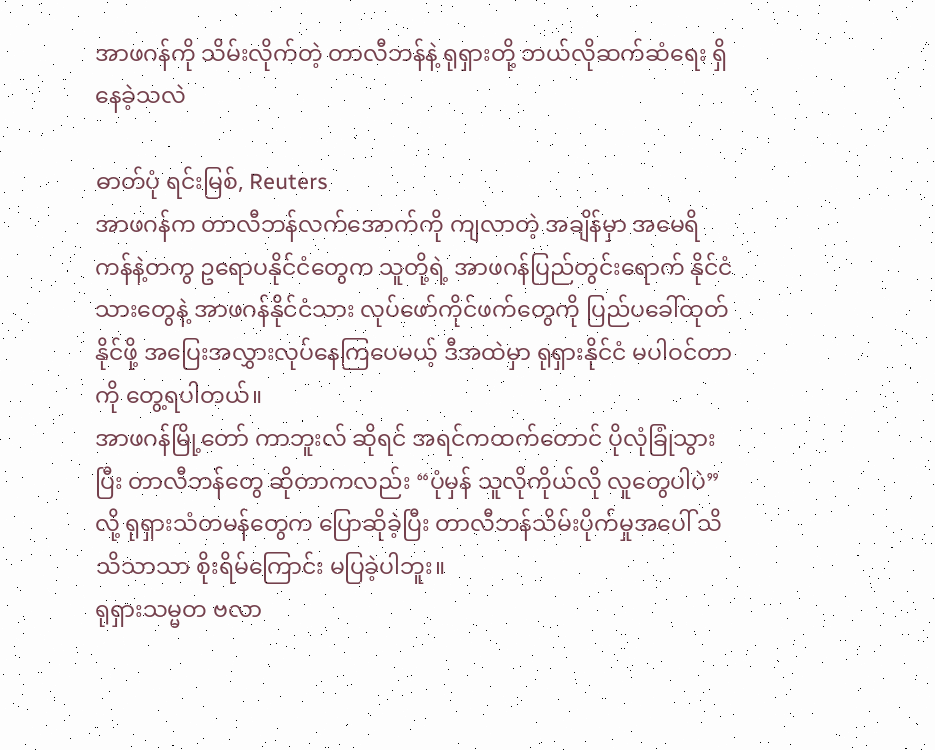အာဖဂန်ကို သိမ်းလိုက်တဲ့ တာလီဘန်နဲ့ ရုရှားတို့ ဘယ်လိုဆက်ဆံရေး ရှိနေခဲ့သလဲ

ဓာတ်ပုံ ရင်းမြစ်, Reuters
အာဖဂန်က တာလီဘန်လက်အောက်ကို ကျလာတဲ့ အချိန်မှာ အမေရိကန်နဲ့တကွ ဥရောပနိုင်ငံတွေက သူတို့ရဲ့ အာဖဂန်ပြည်တွင်းရောက် နိုင်ငံသားတွေနဲ့ အာဖဂန်နိုင်ငံသား လုပ်ဖော်ကိုင်ဖက်တွေကို ပြည်ပခေါ်ထုတ်နိုင်ဖို့ အပြေးအလွှားလုပ်နေကြပေမယ့် ဒီအထဲမှာ ရုရှားနိုင်ငံ မပါဝင်တာကို တွေ့ရပါတယ်။
အာဖဂန်မြို့တော် ကာဘူးလ် ဆိုရင် အရင်ကထက်တောင် ပိုလုံခြုံသွားပြီး တာလီဘန်တွေ ဆိုတာကလည်း “ပုံမှန် သူလိုကိုယ်လို လူတွေပါပဲ” လို့ ရုရှားသံတမန်တွေက ပြောဆိုခဲ့ပြီး တာလီဘန်သိမ်းပိုက်မှုအပေါ် သိသိသာသာ စိုးရိမ်ကြောင်း မပြခဲ့ပါဘူး။
ရုရှားသမ္မတ ဗလာ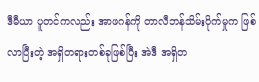ဒီမီယာ ပူတင်ကလည်း အာဖဂန်ကို တာလီဘန်သိမ်းပိုက်မှုက ဖြစ်လာပြီးတဲ့ အရှိတရားတစ်ခုဖြစ်ပြီး အဲဒီ အရှိတ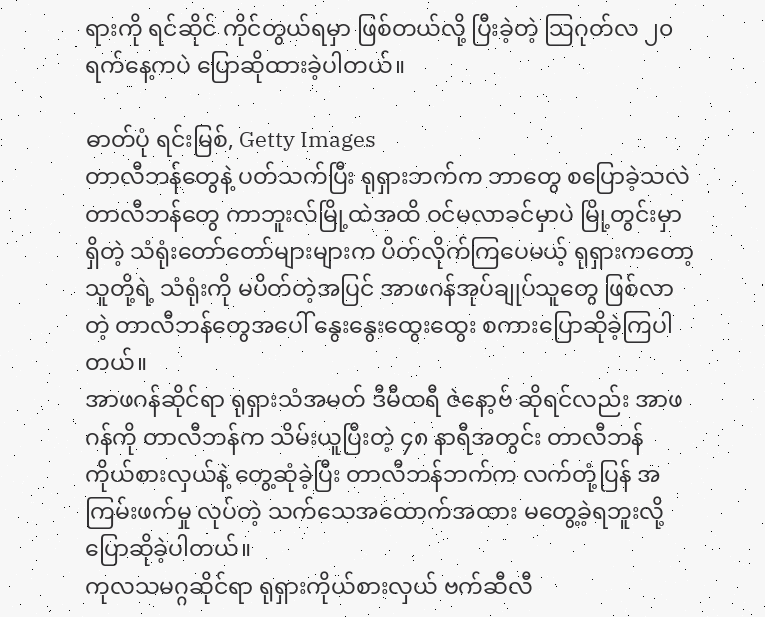ရားကို ရင်ဆိုင် ကိုင်တွယ်ရမှာ ဖြစ်တယ်လို့ ပြီးခဲ့တဲ့ သြဂုတ်လ ၂၀ ရက်နေ့ကပဲ ပြောဆိုထားခဲ့ပါတယ်။

ဓာတ်ပုံ ရင်းမြစ်, Getty Images
တာလီဘန်တွေနဲ့ ပတ်သက်ပြီး ရုရှားဘက်က ဘာတွေ စပြောခဲ့သလဲ
တာလီဘန်တွေ ကာဘူးလ်မြို့ထဲအထိ ဝင်မလာခင်မှာပဲ မြို့တွင်းမှာ ရှိတဲ့ သံရုံးတော်တော်များများက ပိတ်လိုက်ကြပေမယ့် ရုရှားကတော့ သူတို့ရဲ့ သံရုံးကို မပိတ်တဲ့အပြင် အာဖဂန်အုပ်ချုပ်သူတွေ ဖြစ်လာတဲ့ တာလီဘန်တွေအပေါ် နွေးနွေးထွေးထွေး စကားပြောဆိုခဲ့ကြပါတယ်။
အာဖဂန်ဆိုင်ရာ ရုရှားသံအမတ် ဒီမီထရီ ဇဲနော့ဗ် ဆိုရင်လည်း အာဖဂန်ကို တာလီဘန်က သိမ်းယူပြီးတဲ့ ၄၈ နာရီအတွင်း တာလီဘန် ကိုယ်စားလှယ်နဲ့ တွေ့ဆုံခဲ့ပြီး တာလီဘန်ဘက်က လက်တုံ့ပြန် အကြမ်းဖက်မှု လုပ်တဲ့ သက်သေအထောက်အထား မတွေ့ခဲ့ရဘူးလို့ ပြောဆိုခဲ့ပါတယ်။
ကုလသမဂ္ဂဆိုင်ရာ ရုရှားကိုယ်စားလှယ် ဗက်ဆီလီ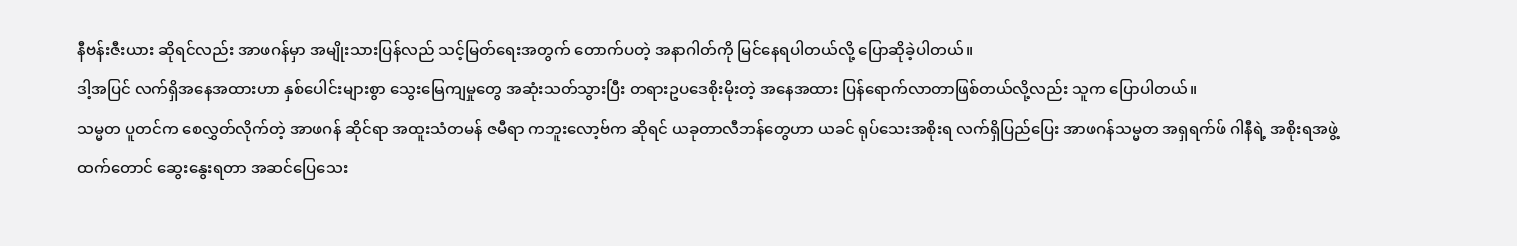နီဗန်းဇီးယား ဆိုရင်လည်း အာဖဂန်မှာ အမျိုးသားပြန်လည် သင့်မြတ်ရေးအတွက် တောက်ပတဲ့ အနာဂါတ်ကို မြင်နေရပါတယ်လို့ ပြောဆိုခဲ့ပါတယ်။
ဒါ့အပြင် လက်ရှိအနေအထားဟာ နှစ်ပေါင်းများစွာ သွေးမြေကျမှုတွေ အဆုံးသတ်သွားပြီး တရားဥပဒေစိုးမိုးတဲ့ အနေအထား ပြန်ရောက်လာတာဖြစ်တယ်လို့လည်း သူက ပြောပါတယ်။
သမ္မတ ပူတင်က စေလွှတ်လိုက်တဲ့ အာဖဂန် ဆိုင်ရာ အထူးသံတမန် ဇမီရာ ကဘူးလော့ဗ်က ဆိုရင် ယခုတာလီဘန်တွေဟာ ယခင် ရုပ်သေးအစိုးရ လက်ရှိပြည်ပြေး အာဖဂန်သမ္မတ အရှရက်ဖ် ဂါနီရဲ့ အစိုးရအဖွဲ့ထက်တောင် ဆွေးနွေးရတာ အဆင်ပြေသေး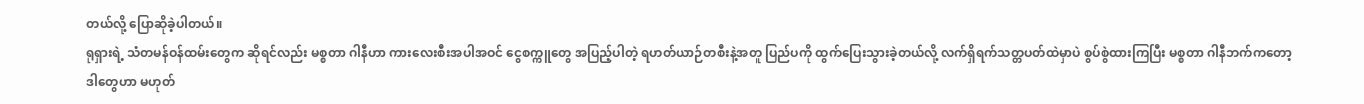တယ်လို့ ပြောဆိုခဲ့ပါတယ်။
ရုရှားရဲ့ သံတမန်ဝန်ထမ်းတွေက ဆိုရင်လည်း မစ္စတာ ဂါနီဟာ ကားလေးစီးအပါအဝင် ငွေစက္ကူတွေ အပြည့်ပါတဲ့ ရဟတ်ယာဉ်တစီးနဲ့အတူ ပြည်ပကို ထွက်ပြေးသွားခဲ့တယ်လို့ လက်ရှိရက်သတ္တပတ်ထဲမှာပဲ စွပ်စွဲထားကြပြီး မစ္စတာ ဂါနီဘက်ကတော့ ဒါတွေဟာ မဟုတ်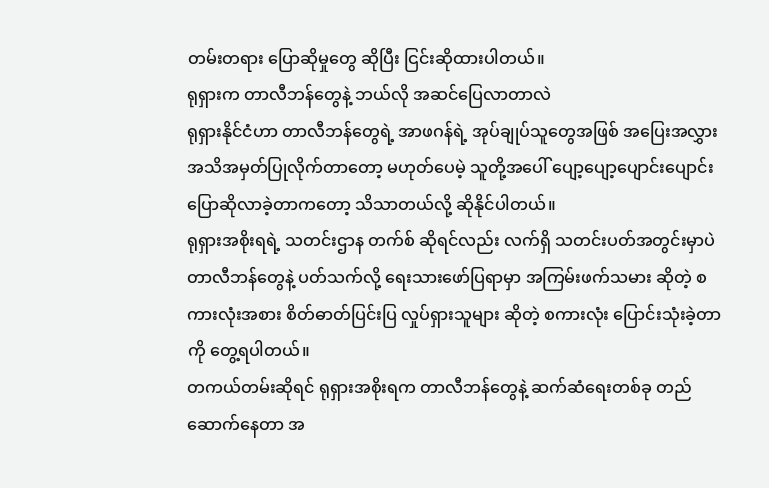တမ်းတရား ပြောဆိုမှုတွေ ဆိုပြီး ငြင်းဆိုထားပါတယ်။
ရုရှားက တာလီဘန်တွေနဲ့ ဘယ်လို အဆင်ပြေလာတာလဲ
ရုရှားနိုင်ငံဟာ တာလီဘန်တွေရဲ့ အာဖဂန်ရဲ့ အုပ်ချုပ်သူတွေအဖြစ် အပြေးအလွှား အသိအမှတ်ပြုလိုက်တာတော့ မဟုတ်ပေမဲ့ သူတို့အပေါ် ပျော့ပျော့ပျောင်းပျောင်း ပြောဆိုလာခဲ့တာကတော့ သိသာတယ်လို့ ဆိုနိုင်ပါတယ်။
ရုရှားအစိုးရရဲ့ သတင်းဌာန တက်စ် ဆိုရင်လည်း လက်ရှိ သတင်းပတ်အတွင်းမှာပဲ တာလီဘန်တွေနဲ့ ပတ်သက်လို့ ရေးသားဖော်ပြရာမှာ အကြမ်းဖက်သမား ဆိုတဲ့ စကားလုံးအစား စိတ်ဓာတ်ပြင်းပြ လှုပ်ရှားသူများ ဆိုတဲ့ စကားလုံး ပြောင်းသုံးခဲ့တာကို တွေ့ရပါတယ်။
တကယ်တမ်းဆိုရင် ရုရှားအစိုးရက တာလီဘန်တွေနဲ့ ဆက်ဆံရေးတစ်ခု တည်ဆောက်နေတာ အ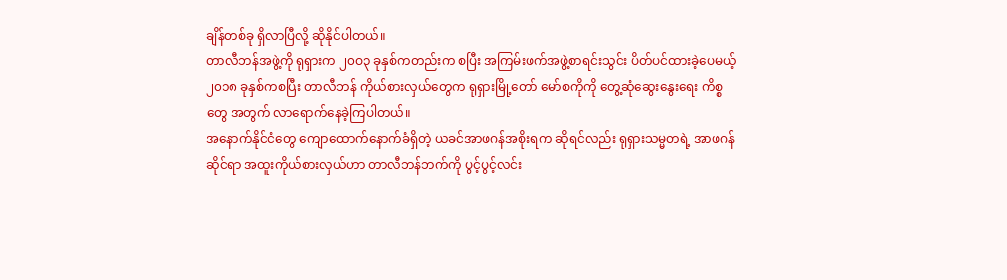ချိန်တစ်ခု ရှိလာပြီလို့ ဆိုနိုင်ပါတယ်။
တာလီဘန်အဖွဲ့ကို ရုရှားက ၂၀ဝ၃ ခုနှစ်ကတည်းက စပြီး အကြမ်းဖက်အဖွဲ့စာရင်းသွင်း ပိတ်ပင်ထားခဲ့ပေမယ့် ၂၀၁၈ ခုနှစ်ကစပြီး တာလီဘန် ကိုယ်စားလှယ်တွေက ရုရှားမြို့တော် မော်စကိုကို တွေ့ဆုံဆွေးနွေးရေး ကိစ္စတွေ အတွက် လာရောက်နေခဲ့ကြပါတယ်။
အနောက်နိုင်ငံတွေ ကျောထောက်နောက်ခံရှိတဲ့ ယခင်အာဖဂန်အစိုးရက ဆိုရင်လည်း ရုရှားသမ္မတရဲ့ အာဖဂန်ဆိုင်ရာ အထူးကိုယ်စားလှယ်ဟာ တာလီဘန်ဘက်ကို ပွင့်ပွင့်လင်း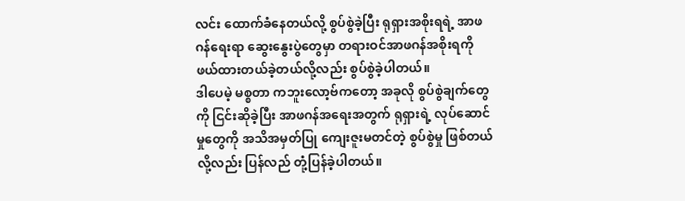လင်း ထောက်ခံနေတယ်လို့ စွပ်စွဲခဲ့ပြီး ရုရှားအစိုးရရဲ့ အာဖဂန်ရေးရာ ဆွေးနွေးပွဲတွေမှာ တရားဝင်အာဖဂန်အစိုးရကို ဖယ်ထားတယ်ခဲ့တယ်လို့လည်း စွပ်စွဲခဲ့ပါတယ်။
ဒါပေမဲ့ မစ္စတာ ကဘူးလော့ဗ်ကတော့ အခုလို စွပ်စွဲချက်တွေကို ငြင်းဆိုခဲ့ပြီး အာဖဂန်အရေးအတွက် ရုရှားရဲ့ လုပ်ဆောင်မှုတွေကို အသိအမှတ်ပြု ကျေးဇူးမတင်တဲ့ စွပ်စွဲမှု ဖြစ်တယ်လို့လည်း ပြန်လည် တုံ့ပြန်ခဲ့ပါတယ်။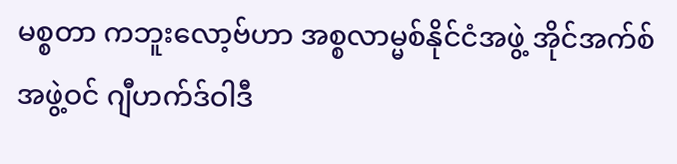မစ္စတာ ကဘူးလော့ဗ်ဟာ အစ္စလာမ္မစ်နိုင်ငံအဖွဲ့ အိုင်အက်စ် အဖွဲ့ဝင် ဂျီဟက်ဒ်ဝါဒီ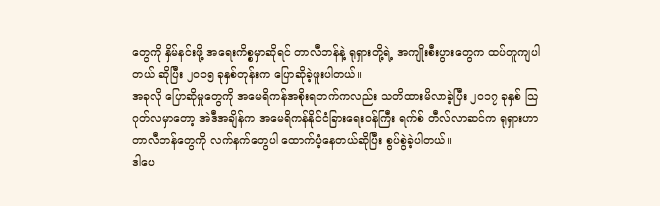တွေကို နှိမ်နင်းဖို့ အရေးကိစ္စမှာဆိုရင် တာလီဘန်နဲ့ ရုရှားတို့ရဲ့ အကျိုးစီးပွားတွေက ထပ်တူကျပါတယ် ဆိုပြီး ၂၀၁၅ ခုနှစ်တုန်းက ပြောဆိုခဲ့ဖူးပါတယ်။
အခုလို ပြောဆိုမှုတွေကို အမေရိကန်အစိုးရဘက်ကလည်း သတိထားမိလာခဲ့ပြီး ၂၀၁၇ ခုနှစ် သြဂုတ်လမှာတော့ အဲဒီအချိန်က အမေရိကန်နိုင်ငံခြားရေးဝန်ကြီး ရက်စ် တီလ်လာဆင်က ရုရှားဟာ တာလီဘန်တွေကို လက်နက်တွေပါ ထောက်ပံ့နေတယ်ဆိုပြီး စွပ်စွဲခဲ့ပါတယ်။
ဒါပေ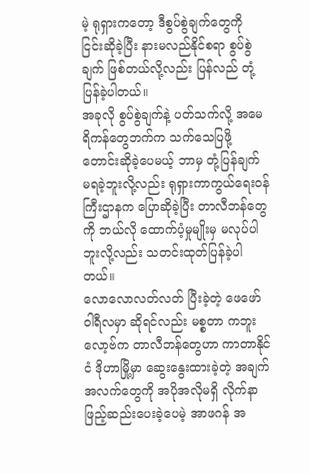မဲ့ ရုရှားကတော့ ဒီစွပ်စွဲချက်တွေကို ငြင်းဆိုခဲ့ပြီး နားမလည်နိုင်စရာ စွပ်စွဲချက် ဖြစ်တယ်လို့လည်း ပြန်လည် တုံ့ပြန်ခဲ့ပါတယ်။
အခုလို စွပ်စွဲချက်နဲ့ ပတ်သက်လို့ အမေရိကန်တွေဘက်က သက်သေပြဖို့ တောင်းဆိုခဲ့ပေမယ့် ဘာမှ တုံ့ပြန်ချက် မရခဲ့ဘူးလို့လည်း ရုရှားကာကွယ်ရေးဝန်ကြီးဌာနက ပြောဆိုခဲ့ပြီး တာလီဘန်တွေကို ဘယ်လို ထောက်ပံ့မှုမျိုးမှ မလုပ်ပါဘူးလို့လည်း သတင်းထုတ်ပြန်ခဲ့ပါတယ်။
လောလောလတ်လတ် ပြီးခဲ့တဲ့ ဖေဖော်ဝါရီလမှာ ဆိုရင်လည်း မစ္စတာ ကဘူးလော့ဗ်က တာလီဘန်တွေဟာ ကာတာနိုင်ငံ ဒိုဟာမြို့မှာ ဆွေးနွေးထားခဲ့တဲ့ အချက်အလက်တွေကို အပိုအလိုမရှိ လိုက်နာ ဖြည့်ဆည်းပေးခဲ့ပေမဲ့ အာဖဂန် အ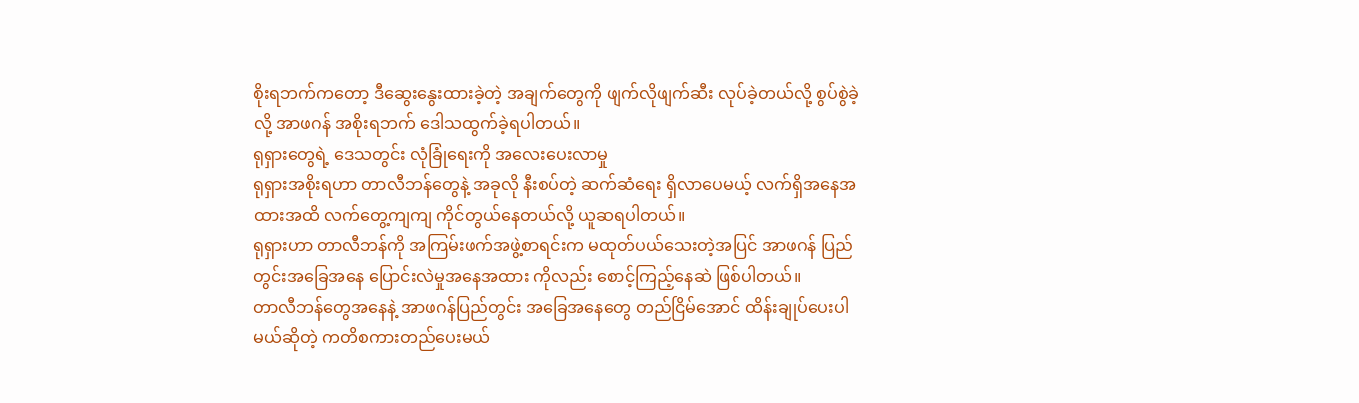စိုးရဘက်ကတော့ ဒီဆွေးနွေးထားခဲ့တဲ့ အချက်တွေကို ဖျက်လိုဖျက်ဆီး လုပ်ခဲ့တယ်လို့ စွပ်စွဲခဲ့လို့ အာဖဂန် အစိုးရဘက် ဒေါသထွက်ခဲ့ရပါတယ်။
ရုရှားတွေရဲ့ ဒေသတွင်း လုံခြုံရေးကို အလေးပေးလာမှု
ရုရှားအစိုးရဟာ တာလီဘန်တွေနဲ့ အခုလို နီးစပ်တဲ့ ဆက်ဆံရေး ရှိလာပေမယ့် လက်ရှိအနေအထားအထိ လက်တွေ့ကျကျ ကိုင်တွယ်နေတယ်လို့ ယူဆရပါတယ်။
ရုရှားဟာ တာလီဘန်ကို အကြမ်းဖက်အဖွဲ့စာရင်းက မထုတ်ပယ်သေးတဲ့အပြင် အာဖဂန် ပြည်တွင်းအခြေအနေ ပြောင်းလဲမှုအနေအထား ကိုလည်း စောင့်ကြည့်နေဆဲ ဖြစ်ပါတယ်။
တာလီဘန်တွေအနေနဲ့ အာဖဂန်ပြည်တွင်း အခြေအနေတွေ တည်ငြိမ်အောင် ထိန်းချုပ်ပေးပါမယ်ဆိုတဲ့ ကတိစကားတည်ပေးမယ်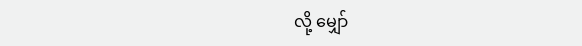လို့ မျှော်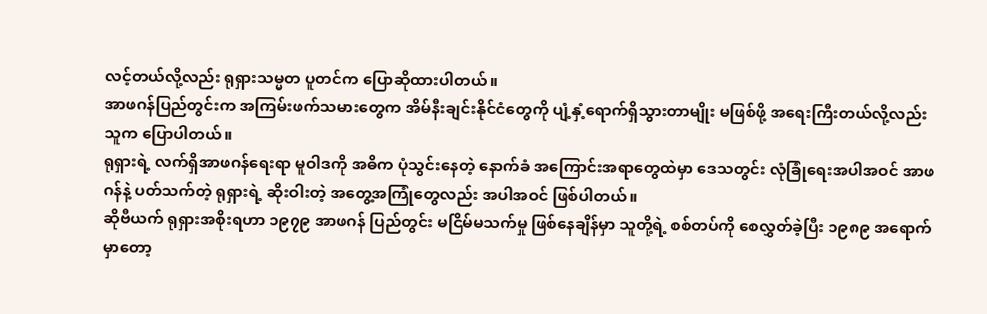လင့်တယ်လို့လည်း ရုရှားသမ္မတ ပူတင်က ပြောဆိုထားပါတယ်။
အာဖဂန်ပြည်တွင်းက အကြမ်းဖက်သမားတွေက အိမ်နီးချင်းနိုင်ငံတွေကို ပျံ့နှံ့ရောက်ရှိသွားတာမျိုး မဖြစ်ဖို့ အရေးကြီးတယ်လို့လည်း သူက ပြောပါတယ်။
ရုရှားရဲ့ လက်ရှိအာဖဂန်ရေးရာ မူဝါဒကို အဓိက ပုံသွင်းနေတဲ့ နောက်ခံ အကြောင်းအရာတွေထဲမှာ ဒေသတွင်း လုံခြုံရေးအပါအဝင် အာဖဂန်နဲ့ ပတ်သက်တဲ့ ရုရှားရဲ့ ဆိုးဝါးတဲ့ အတွေ့အကြုံတွေလည်း အပါအဝင် ဖြစ်ပါတယ်။
ဆိုဗီယက် ရုရှားအစိုးရဟာ ၁၉၇၉ အာဖဂန် ပြည်တွင်း မငြိမ်မသက်မှု ဖြစ်နေချိန်မှာ သူတို့ရဲ့ စစ်တပ်ကို စေလွှတ်ခဲ့ပြီး ၁၉၈၉ အရောက်မှာတော့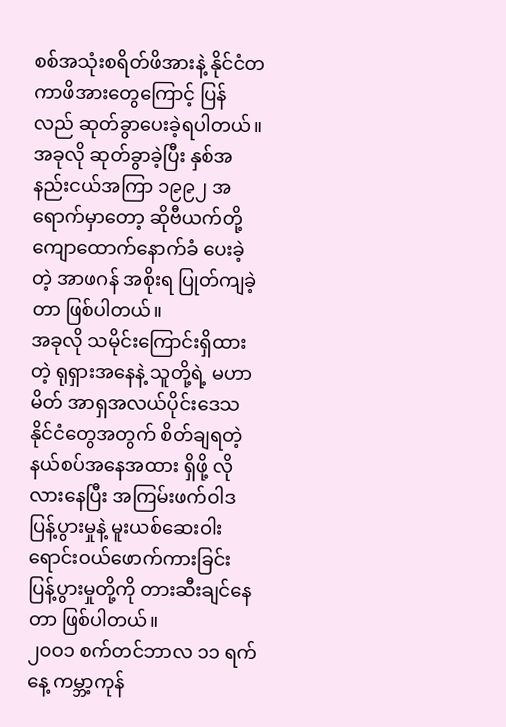စစ်အသုံးစရိတ်ဖိအားနဲ့ နိုင်ငံတကာဖိအားတွေကြောင့် ပြန်လည် ဆုတ်ခွာပေးခဲ့ရပါတယ်။ အခုလို ဆုတ်ခွာခဲ့ပြီး နှစ်အနည်းငယ်အကြာ ၁၉၉၂ အရောက်မှာတော့ ဆိုဗီယက်တို့ ကျောထောက်နောက်ခံ ပေးခဲ့တဲ့ အာဖဂန် အစိုးရ ပြုတ်ကျခဲ့တာ ဖြစ်ပါတယ်။
အခုလို သမိုင်းကြောင်းရှိထားတဲ့ ရုရှားအနေနဲ့ သူတို့ရဲ့ မဟာမိတ် အာရှအလယ်ပိုင်းဒေသ နိုင်ငံတွေအတွက် စိတ်ချရတဲ့ နယ်စပ်အနေအထား ရှိဖို့ လိုလားနေပြီး အကြမ်းဖက်ဝါဒ ပြန့်ပွားမှုနဲ့ မူးယစ်ဆေးဝါး ရောင်းဝယ်ဖောက်ကားခြင်း ပြန့်ပွားမှုတို့ကို တားဆီးချင်နေတာ ဖြစ်ပါတယ်။
၂၀ဝ၁ စက်တင်ဘာလ ၁၁ ရက်နေ့ ကမ္ဘာ့ကုန်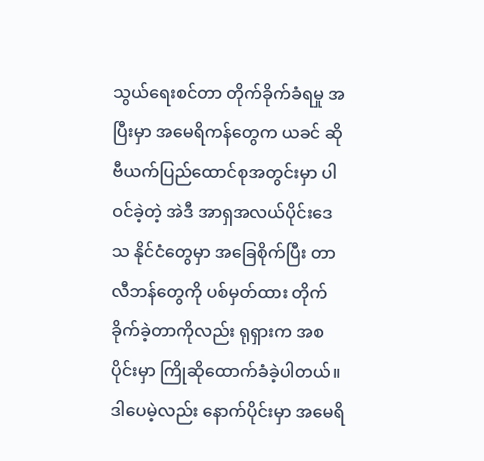သွယ်ရေးစင်တာ တိုက်ခိုက်ခံရမှု အပြီးမှာ အမေရိကန်တွေက ယခင် ဆိုဗီယက်ပြည်ထောင်စုအတွင်းမှာ ပါဝင်ခဲ့တဲ့ အဲဒီ အာရှအလယ်ပိုင်းဒေသ နိုင်ငံတွေမှာ အခြေစိုက်ပြီး တာလီဘန်တွေကို ပစ်မှတ်ထား တိုက်ခိုက်ခဲ့တာကိုလည်း ရုရှားက အစပိုင်းမှာ ကြိုဆိုထောက်ခံခဲ့ပါတယ်။
ဒါပေမဲ့လည်း နောက်ပိုင်းမှာ အမေရိ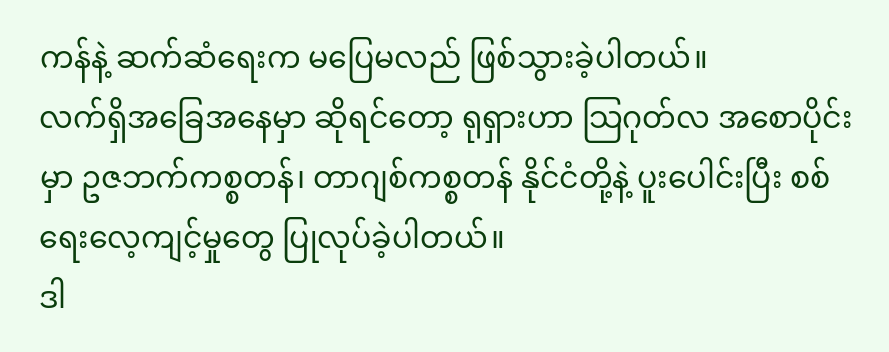ကန်နဲ့ ဆက်ဆံရေးက မပြေမလည် ဖြစ်သွားခဲ့ပါတယ်။
လက်ရှိအခြေအနေမှာ ဆိုရင်တော့ ရုရှားဟာ သြဂုတ်လ အစောပိုင်းမှာ ဥဇဘက်ကစ္စတန်၊ တာဂျစ်ကစ္စတန် နိုင်ငံတို့နဲ့ ပူးပေါင်းပြီး စစ်ရေးလေ့ကျင့်မှုတွေ ပြုလုပ်ခဲ့ပါတယ်။
ဒါ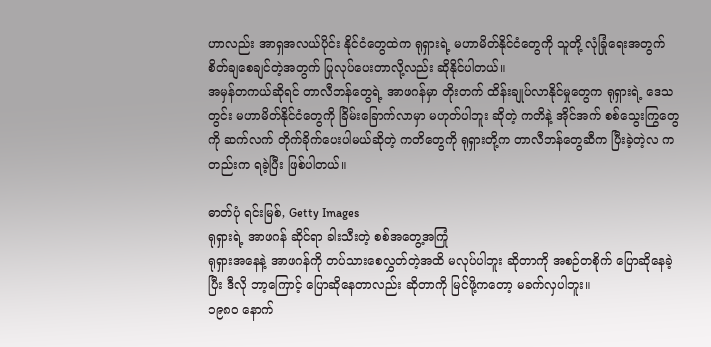ဟာလည်း အာရှအလယ်ပိုင်း နိုင်ငံတွေထဲက ရုရှားရဲ့ မဟာမိတ်နိုင်ငံတွေကို သူတို့ လုံခြုံရေးအတွက် စိတ်ချစေချင်တဲ့အတွက် ပြုလုပ်ပေးတာလို့လည်း ဆိုနိုင်ပါတယ်။
အမှန်တကယ်ဆိုရင် တာလီဘန်တွေရဲ့ အာဖဂန်မှာ တိုးတက် ထိန်းချုပ်လာနိုင်မှုတွေက ရုရှားရဲ့ ဒေသတွင်း မဟာမိတ်နိုင်ငံတွေကို ခြိမ်းခြောက်လာမှာ မဟုတ်ပါဘူး ဆိုတဲ့ ကတိနဲ့ အိုင်အက် စစ်သွေးကြွတွေကို ဆက်လက် တိုက်ခိုက်ပေးပါမယ်ဆိုတဲ့ ကတိတွေကို ရုရှားတို့က တာလီဘန်တွေဆီက ပြီးခဲ့တဲ့လ ကတည်းက ရခဲ့ပြီး ဖြစ်ပါတယ်။

ဓာတ်ပုံ ရင်းမြစ်, Getty Images
ရုရှားရဲ့ အာဖဂန် ဆိုင်ရာ ခါးသီးတဲ့ စစ်အတွေ့အကြုံ
ရုရှားအနေနဲ့ အာဖဂန်ကို တပ်သားစေလွှတ်တဲ့အထိ မလုပ်ပါဘူး ဆိုတာကို အစဉ်တစိုက် ပြောဆိုနေခဲ့ပြီး ဒီလို ဘာ့ကြောင့် ပြောဆိုနေတာလည်း ဆိုတာကို မြင်ဖို့ကတော့ မခက်လှပါဘူး။
၁၉၈၀ နောက်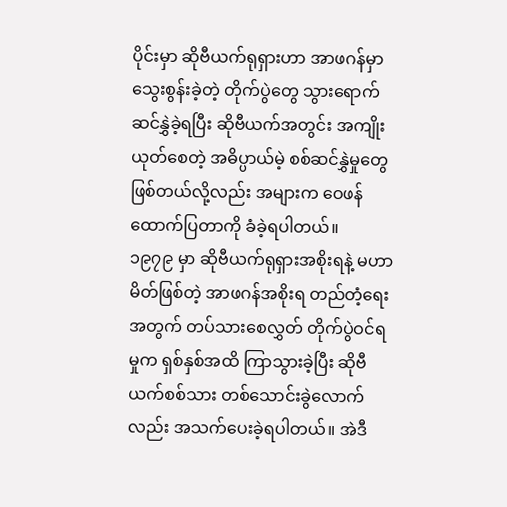ပိုင်းမှာ ဆိုဗီယက်ရုရှားဟာ အာဖဂန်မှာ သွေးစွန်းခဲ့တဲ့ တိုက်ပွဲတွေ သွားရောက် ဆင်နွှဲခဲ့ရပြီး ဆိုဗီယက်အတွင်း အကျိုးယုတ်စေတဲ့ အဓိပ္ပာယ်မဲ့ စစ်ဆင်နွှဲမှုတွေ ဖြစ်တယ်လို့လည်း အများက ဝေဖန်ထောက်ပြတာကို ခံခဲ့ရပါတယ်။
၁၉၇၉ မှာ ဆိုဗီယက်ရုရှားအစိုးရနဲ့ မဟာမိတ်ဖြစ်တဲ့ အာဖဂန်အစိုးရ တည်တံ့ရေးအတွက် တပ်သားစေလွှတ် တိုက်ပွဲဝင်ရမှုက ရှစ်နှစ်အထိ ကြာသွားခဲ့ပြီး ဆိုဗီယက်စစ်သား တစ်သောင်းခွဲလောက်လည်း အသက်ပေးခဲ့ရပါတယ်။ အဲဒီ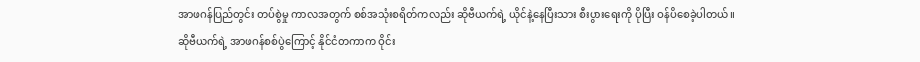အာဖဂန်ပြည်တွင်း တပ်စွဲမှု ကာလအတွက် စစ်အသုံးစရိတ်ကလည်း ဆိုဗီယက်ရဲ့ ယိုင်နဲ့နေပြီးသား စီးပွားရေးကို ပိုပြီး ဝန်ပိစေခဲ့ပါတယ်။
ဆိုဗီယက်ရဲ့ အာဖဂန်စစ်ပွဲကြောင့် နိုင်ငံတကာက ဝိုင်း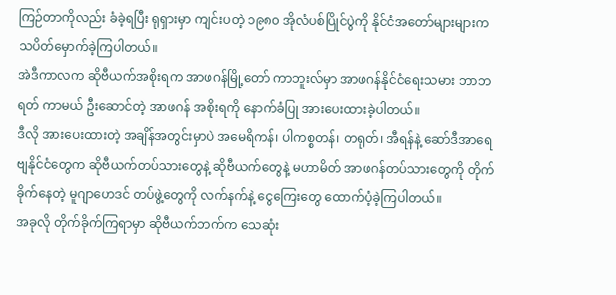ကြဉ်တာကိုလည်း ခံခဲ့ရပြီး ရုရှားမှာ ကျင်းပတဲ့ ၁၉၈၀ အိုလံပစ်ပြိုင်ပွဲကို နိုင်ငံအတော်များများက သပိတ်မှောက်ခဲ့ကြပါတယ်။
အဲဒီကာလက ဆိုဗီယက်အစိုးရက အာဖဂန်မြို့တော် ကာဘူးလ်မှာ အာဖဂန်နိုင်ငံရေးသမား ဘာဘရတ် ကာမယ် ဦးဆောင်တဲ့ အာဖဂန် အစိုးရကို နောက်ခံပြု အားပေးထားခဲ့ပါတယ်။
ဒီလို အားပေးထားတဲ့ အချိန်အတွင်းမှာပဲ အမေရိကန်၊ ပါကစ္စတန်၊ တရုတ်၊ အီရန်နဲ့ ဆော်ဒီအာရေဗျနိုင်ငံတွေက ဆိုဗီယက်တပ်သားတွေနဲ့ ဆိုဗီယက်တွေနဲ့ မဟာမိတ် အာဖဂန်တပ်သားတွေကို တိုက်ခိုက်နေတဲ့ မူဂျာဟေဒင် တပ်ဖွဲ့တွေကို လက်နက်နဲ့ ငွေကြေးတွေ ထောက်ပံ့ခဲ့ကြပါတယ်။
အခုလို တိုက်ခိုက်ကြရာမှာ ဆိုဗီယက်ဘက်က သေဆုံး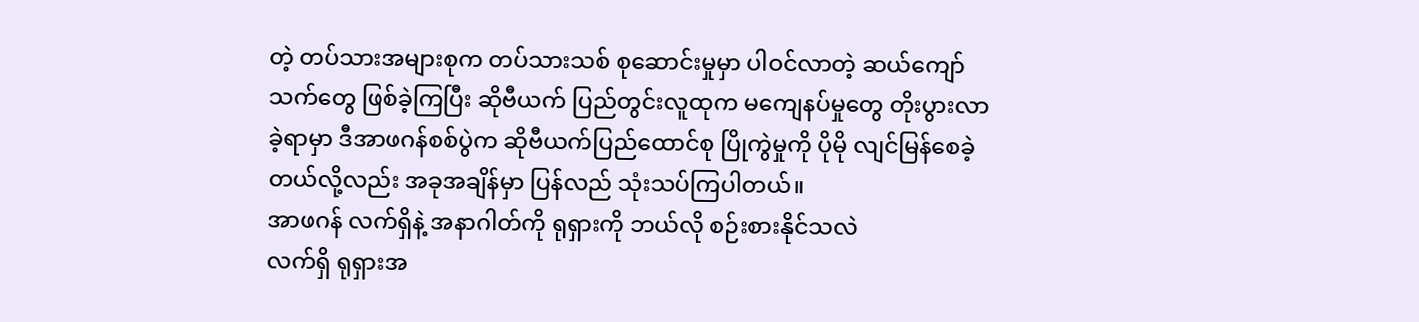တဲ့ တပ်သားအများစုက တပ်သားသစ် စုဆောင်းမှုမှာ ပါဝင်လာတဲ့ ဆယ်ကျော်သက်တွေ ဖြစ်ခဲ့ကြပြီး ဆိုဗီယက် ပြည်တွင်းလူထုက မကျေနပ်မှုတွေ တိုးပွားလာခဲ့ရာမှာ ဒီအာဖဂန်စစ်ပွဲက ဆိုဗီယက်ပြည်ထောင်စု ပြိုကွဲမှုကို ပိုမို လျင်မြန်စေခဲ့တယ်လို့လည်း အခုအချိန်မှာ ပြန်လည် သုံးသပ်ကြပါတယ်။
အာဖဂန် လက်ရှိနဲ့ အနာဂါတ်ကို ရုရှားကို ဘယ်လို စဉ်းစားနိုင်သလဲ
လက်ရှိ ရုရှားအ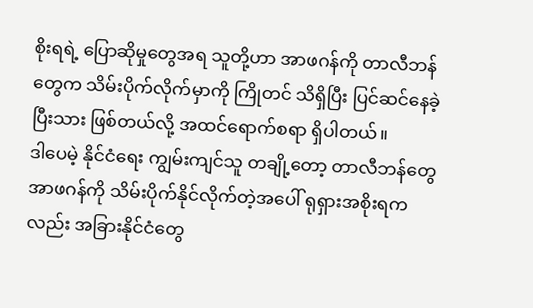စိုးရရဲ့ ပြောဆိုမှုတွေအရ သူတို့ဟာ အာဖဂန်ကို တာလီဘန်တွေက သိမ်းပိုက်လိုက်မှာကို ကြိုတင် သိရှိပြီး ပြင်ဆင်နေခဲ့ပြီးသား ဖြစ်တယ်လို့ အထင်ရောက်စရာ ရှိပါတယ်။
ဒါပေမဲ့ နိုင်ငံရေး ကျွမ်းကျင်သူ တချို့တော့ တာလီဘန်တွေ အာဖဂန်ကို သိမ်းပိုက်နိုင်လိုက်တဲ့အပေါ် ရုရှားအစိုးရကလည်း အခြားနိုင်ငံတွေ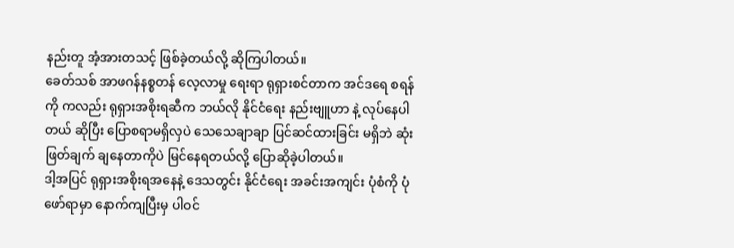နည်းတူ အံ့အားတသင့် ဖြစ်ခဲ့တယ်လို့ ဆိုကြပါတယ်။
ခေတ်သစ် အာဖဂန်နစ္စတန် လေ့လာမှု ရေးရာ ရုရှားစင်တာက အင်ဒရေ စရန်ကို ကလည်း ရုရှားအစိုးရဆီက ဘယ်လို နိုင်ငံရေး နည်းဗျူဟာ နဲ့ လုပ်နေပါတယ် ဆိုပြီး ပြောစရာမရှိလှပဲ သေသေချာချာ ပြင်ဆင်ထားခြင်း မရှိဘဲ ဆုံးဖြတ်ချက် ချနေတာကိုပဲ မြင်နေရတယ်လို့ ပြောဆိုခဲ့ပါတယ်။
ဒါ့အပြင် ရုရှားအစိုးရအနေနဲ့ ဒေသတွင်း နိုင်ငံရေး အခင်းအကျင်း ပုံစံကို ပုံဖော်ရာမှာ နောက်ကျပြီးမှ ပါဝင်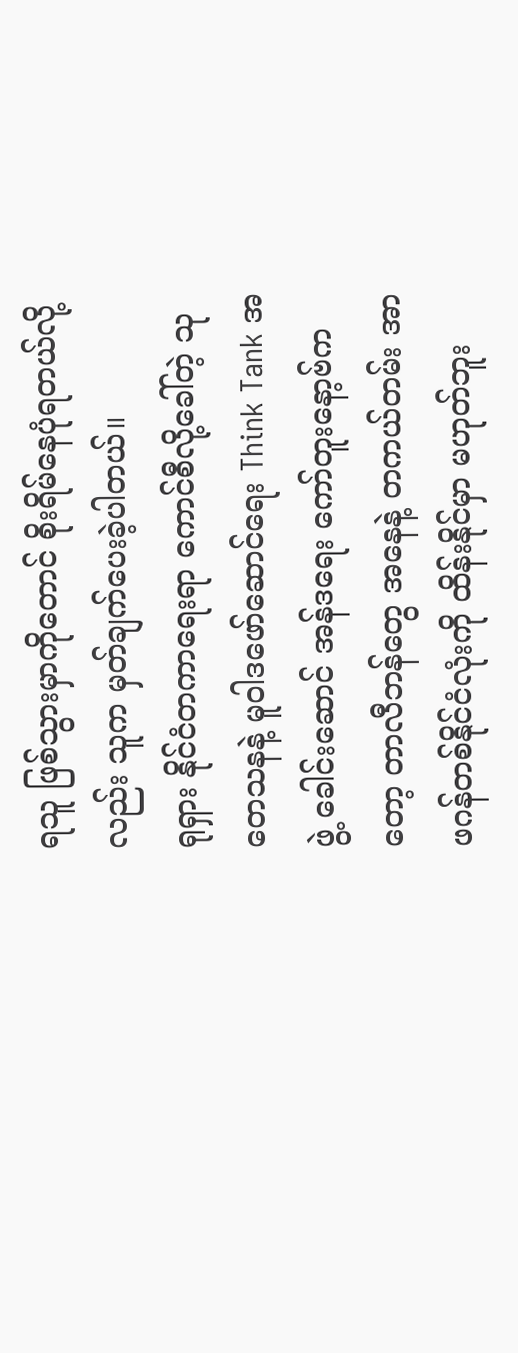ရသူ ဖြစ်သွားမှာကိုတောင် စိုးရိမ်နေပုံရတယ်လို့လည်း သူက မှတ်ချက်ပေးခဲ့ပါတယ်။
ရုရှား နိုင်ငံတကာရေးရာ ကောင်စီလို့ခေါ်တဲ့ သုတေသနနဲ့ မူဝါဒဖော်ဆောင်ရေး Think Tank အဖွဲ့ ခေါင်းဆောင် အန်ဒရေး ကော်တူးနော့ဗ်ကတော့ တာလီဘန်တွေ အနေနဲ့ တကယ်တမ်း အာဖဂန်တစ်နိုင်ငံလုံးကို ထိန်းနိုင်မှာ မဟုတ်ဘူး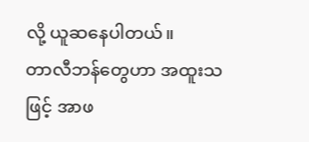လို့ ယူဆနေပါတယ်။
တာလီဘန်တွေဟာ အထူးသဖြင့် အာဖ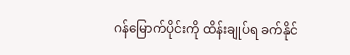ဂန်မြောက်ပိုင်းကို ထိန်းချုပ်ရ ခက်နိုင်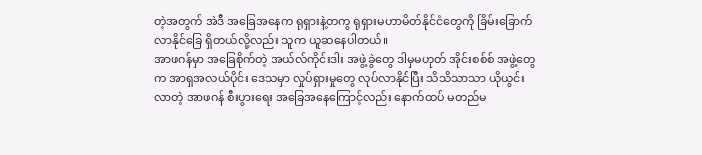တဲ့အတွက် အဲဒီ အခြေအနေက ရုရှားနဲ့တကွ ရုရှားမဟာမိတ်နိုင်ငံတွေကို ခြိမ်းခြောက်လာနိုင်ခြေ ရှိတယ်လို့လည်း သူက ယူဆနေပါတယ်။
အာဖဂန်မှာ အခြေစိုက်တဲ့ အယ်လ်ကိုင်းဒါး အဖွဲ့ခွဲတွေ ဒါမှမဟုတ် အိုင်းစစ်စ် အဖွဲ့တွေက အာရှအလယ်ပိုင်း ဒေသမှာ လှုပ်ရှားမှုတွေ လုပ်လာနိုင်ပြီး သိသိသာသာ ယိုယွင်းလာတဲ့ အာဖဂန် စီးပွားရေး အခြေအနေကြောင့်လည်း နောက်ထပ် မတည်မ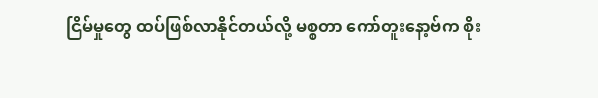ငြိမ်မှုတွေ ထပ်ဖြစ်လာနိုင်တယ်လို့ မစ္စတာ ကော်တူးနော့ဗ်က စိုး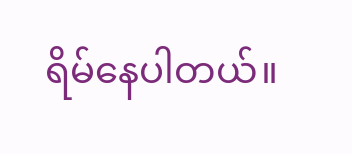ရိမ်နေပါတယ်။